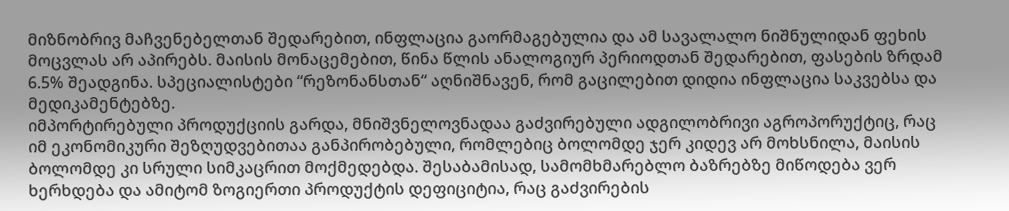მიზნობრივ მაჩვენებელთან შედარებით, ინფლაცია გაორმაგებულია და ამ სავალალო ნიშნულიდან ფეხის მოცვლას არ აპირებს. მაისის მონაცემებით, წინა წლის ანალოგიურ პერიოდთან შედარებით, ფასების ზრდამ 6.5% შეადგინა. სპეციალისტები “რეზონანსთან“ აღნიშნავენ, რომ გაცილებით დიდია ინფლაცია საკვებსა და მედიკამენტებზე.
იმპორტირებული პროდუქციის გარდა, მნიშვნელოვნადაა გაძვირებული ადგილობრივი აგროპორუქტიც, რაც იმ ეკონომიკური შეზღუდვებითაა განპირობებული, რომლებიც ბოლომდე ჯერ კიდევ არ მოხსნილა, მაისის ბოლომდე კი სრული სიმკაცრით მოქმედებდა. შესაბამისად, სამომხმარებლო ბაზრებზე მიწოდება ვერ ხერხდება და ამიტომ ზოგიერთი პროდუქტის დეფიციტია, რაც გაძვირების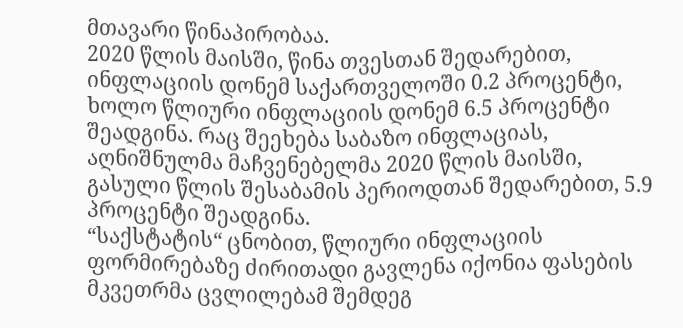მთავარი წინაპირობაა.
2020 წლის მაისში, წინა თვესთან შედარებით, ინფლაციის დონემ საქართველოში 0.2 პროცენტი, ხოლო წლიური ინფლაციის დონემ 6.5 პროცენტი შეადგინა. რაც შეეხება საბაზო ინფლაციას, აღნიშნულმა მაჩვენებელმა 2020 წლის მაისში, გასული წლის შესაბამის პერიოდთან შედარებით, 5.9 პროცენტი შეადგინა.
“საქსტატის“ ცნობით, წლიური ინფლაციის ფორმირებაზე ძირითადი გავლენა იქონია ფასების მკვეთრმა ცვლილებამ შემდეგ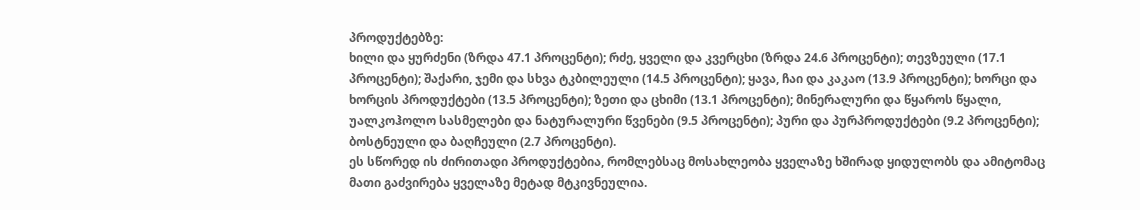პროდუქტებზე:
ხილი და ყურძენი (ზრდა 47.1 პროცენტი); რძე, ყველი და კვერცხი (ზრდა 24.6 პროცენტი); თევზეული (17.1 პროცენტი); შაქარი, ჯემი და სხვა ტკბილეული (14.5 პროცენტი); ყავა, ჩაი და კაკაო (13.9 პროცენტი); ხორცი და ხორცის პროდუქტები (13.5 პროცენტი); ზეთი და ცხიმი (13.1 პროცენტი); მინერალური და წყაროს წყალი, უალკოჰოლო სასმელები და ნატურალური წვენები (9.5 პროცენტი); პური და პურპროდუქტები (9.2 პროცენტი); ბოსტნეული და ბაღჩეული (2.7 პროცენტი).
ეს სწორედ ის ძირითადი პროდუქტებია, რომლებსაც მოსახლეობა ყველაზე ხშირად ყიდულობს და ამიტომაც მათი გაძვირება ყველაზე მეტად მტკივნეულია.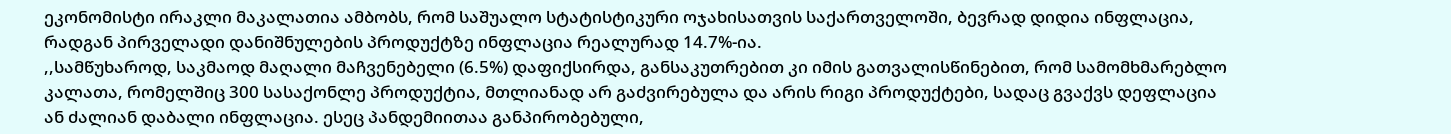ეკონომისტი ირაკლი მაკალათია ამბობს, რომ საშუალო სტატისტიკური ოჯახისათვის საქართველოში, ბევრად დიდია ინფლაცია, რადგან პირველადი დანიშნულების პროდუქტზე ინფლაცია რეალურად 14.7%-ია.
,,სამწუხაროდ, საკმაოდ მაღალი მაჩვენებელი (6.5%) დაფიქსირდა, განსაკუთრებით კი იმის გათვალისწინებით, რომ სამომხმარებლო კალათა, რომელშიც 300 სასაქონლე პროდუქტია, მთლიანად არ გაძვირებულა და არის რიგი პროდუქტები, სადაც გვაქვს დეფლაცია ან ძალიან დაბალი ინფლაცია. ესეც პანდემიითაა განპირობებული,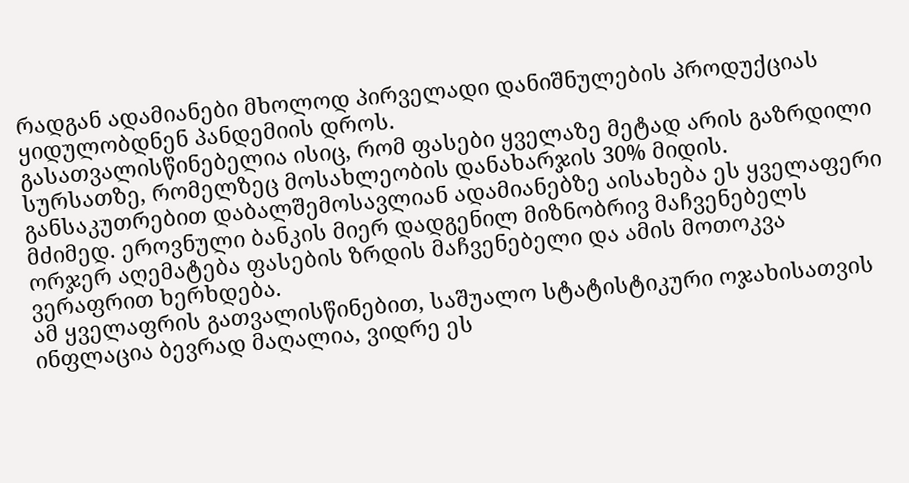რადგან ადამიანები მხოლოდ პირველადი დანიშნულების პროდუქციას ყიდულობდნენ პანდემიის დროს.
გასათვალისწინებელია ისიც, რომ ფასები ყველაზე მეტად არის გაზრდილი სურსათზე, რომელზეც მოსახლეობის დანახარჯის 30% მიდის. განსაკუთრებით დაბალშემოსავლიან ადამიანებზე აისახება ეს ყველაფერი მძიმედ. ეროვნული ბანკის მიერ დადგენილ მიზნობრივ მაჩვენებელს ორჯერ აღემატება ფასების ზრდის მაჩვენებელი და ამის მოთოკვა ვერაფრით ხერხდება.
ამ ყველაფრის გათვალისწინებით, საშუალო სტატისტიკური ოჯახისათვის ინფლაცია ბევრად მაღალია, ვიდრე ეს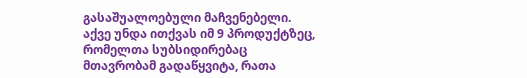გასაშუალოებული მაჩვენებელი. აქვე უნდა ითქვას იმ 9 პროდუქტზეც, რომელთა სუბსიდირებაც მთავრობამ გადაწყვიტა, რათა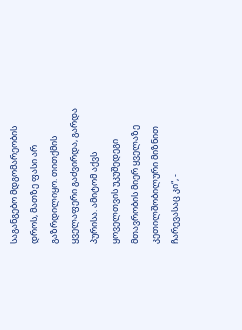საგანგებო მდგომარეობის დროს, მათზე ფასი არ გაზრდილიყო. თითქმის ყველაფერი გაძვირდა, გარდა პურისა. ამიტომ აქვს ყოველთვის უკუშედეგი მთავრობის მიერ ყველაზე კეთილშობილური მიზნით ჩარევასაც კი“, -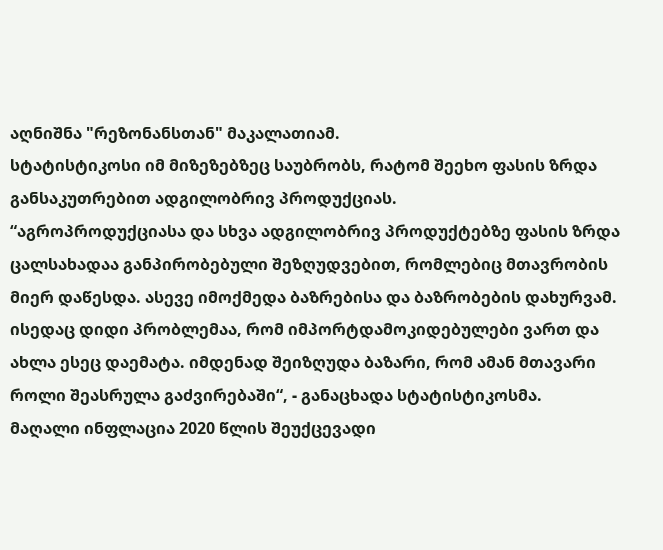აღნიშნა "რეზონანსთან" მაკალათიამ.
სტატისტიკოსი იმ მიზეზებზეც საუბრობს, რატომ შეეხო ფასის ზრდა განსაკუთრებით ადგილობრივ პროდუქციას.
“აგროპროდუქციასა და სხვა ადგილობრივ პროდუქტებზე ფასის ზრდა ცალსახადაა განპირობებული შეზღუდვებით, რომლებიც მთავრობის მიერ დაწესდა. ასევე იმოქმედა ბაზრებისა და ბაზრობების დახურვამ. ისედაც დიდი პრობლემაა, რომ იმპორტდამოკიდებულები ვართ და ახლა ესეც დაემატა. იმდენად შეიზღუდა ბაზარი, რომ ამან მთავარი როლი შეასრულა გაძვირებაში“, - განაცხადა სტატისტიკოსმა.
მაღალი ინფლაცია 2020 წლის შეუქცევადი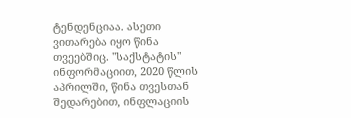ტენდენციაა. ასეთი ვითარება იყო წინა თვეებშიც. "საქსტატის" ინფორმაციით, 2020 წლის აპრილში, წინა თვესთან შედარებით, ინფლაციის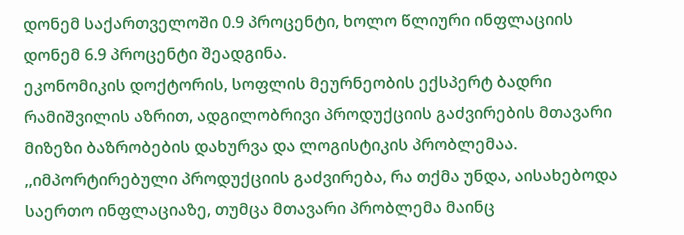დონემ საქართველოში 0.9 პროცენტი, ხოლო წლიური ინფლაციის დონემ 6.9 პროცენტი შეადგინა.
ეკონომიკის დოქტორის, სოფლის მეურნეობის ექსპერტ ბადრი რამიშვილის აზრით, ადგილობრივი პროდუქციის გაძვირების მთავარი მიზეზი ბაზრობების დახურვა და ლოგისტიკის პრობლემაა.
,,იმპორტირებული პროდუქციის გაძვირება, რა თქმა უნდა, აისახებოდა საერთო ინფლაციაზე, თუმცა მთავარი პრობლემა მაინც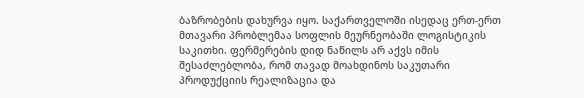ბაზრობების დახურვა იყო. საქართველოში ისედაც ერთ-ერთ მთავარი პრობლემაა სოფლის მეურნეობაში ლოგისტიკის საკითხი. ფერმერების დიდ ნაწილს არ აქვს იმის შესაძლებლობა, რომ თავად მოახდინოს საკუთარი პროდუქციის რეალიზაცია და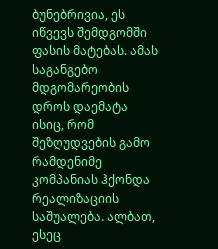ბუნებრივია, ეს იწვევს შემდგომში ფასის მატებას. ამას საგანგებო მდგომარეობის დროს დაემატა ისიც, რომ შეზღუდვების გამო რამდენიმე კომპანიას ჰქონდა რეალიზაციის საშუალება. ალბათ, ესეც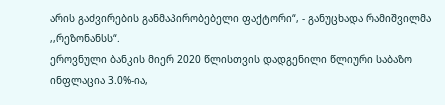არის გაძვირების განმაპირობებელი ფაქტორი“, - განუცხადა რამიშვილმა ,,რეზონანსს“.
ეროვნული ბანკის მიერ 2020 წლისთვის დადგენილი წლიური საბაზო ინფლაცია 3.0%-ია,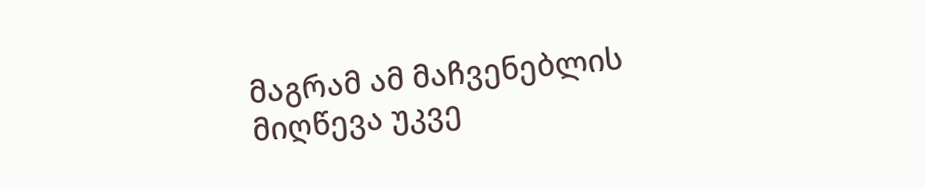მაგრამ ამ მაჩვენებლის მიღწევა უკვე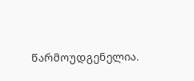წარმოუდგენელია.